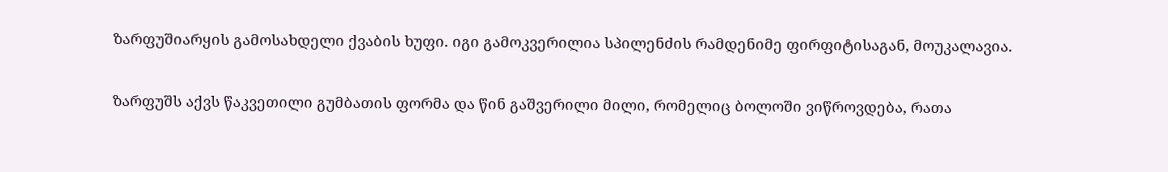ზარფუშიარყის გამოსახდელი ქვაბის ხუფი. იგი გამოკვერილია სპილენძის რამდენიმე ფირფიტისაგან, მოუკალავია.

ზარფუშს აქვს წაკვეთილი გუმბათის ფორმა და წინ გაშვერილი მილი, რომელიც ბოლოში ვიწროვდება, რათა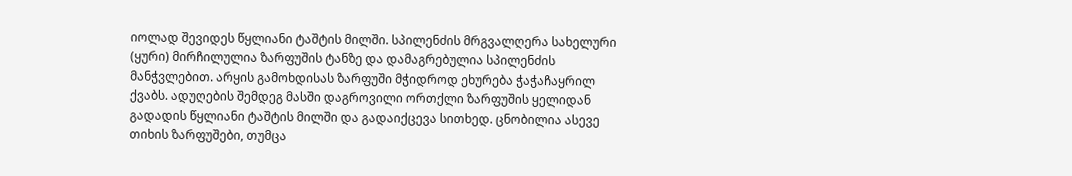იოლად შევიდეს წყლიანი ტაშტის მილში. სპილენძის მრგვალღერა სახელური (ყური) მირჩილულია ზარფუშის ტანზე და დამაგრებულია სპილენძის მანჭვლებით. არყის გამოხდისას ზარფუში მჭიდროდ ეხურება ჭაჭაჩაყრილ ქვაბს. ადუღების შემდეგ მასში დაგროვილი ორთქლი ზარფუშის ყელიდან გადადის წყლიანი ტაშტის მილში და გადაიქცევა სითხედ. ცნობილია ასევე თიხის ზარფუშები, თუმცა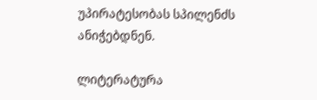უპირატესობას სპილენძს ანიჭებდნენ.

ლიტერატურა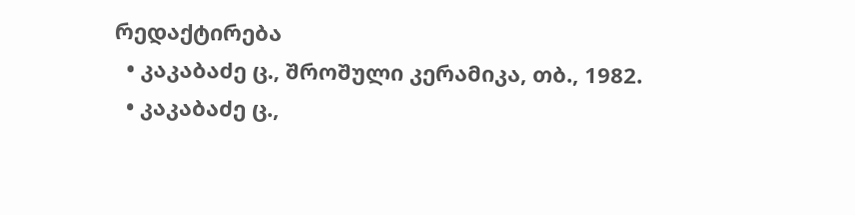რედაქტირება
  • კაკაბაძე ც., შროშული კერამიკა, თბ., 1982.
  • კაკაბაძე ც.,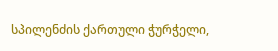სპილენძის ქართული ჭურჭელი,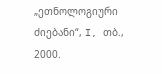„ეთნოლოგიური ძიებანი“, I, თბ., 2000.